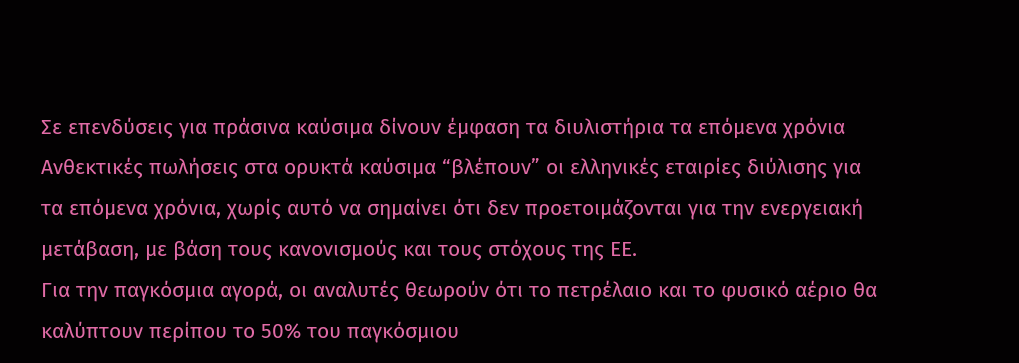Σε επενδύσεις για πράσινα καύσιμα δίνουν έμφαση τα διυλιστήρια τα επόμενα χρόνια
Ανθεκτικές πωλήσεις στα ορυκτά καύσιμα “βλέπουν” οι ελληνικές εταιρίες διύλισης για τα επόμενα χρόνια, χωρίς αυτό να σημαίνει ότι δεν προετοιμάζονται για την ενεργειακή μετάβαση, με βάση τους κανονισμούς και τους στόχους της ΕΕ.
Για την παγκόσμια αγορά, οι αναλυτές θεωρούν ότι το πετρέλαιο και το φυσικό αέριο θα καλύπτουν περίπου το 50% του παγκόσμιου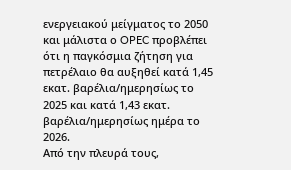ενεργειακού μείγματος το 2050 και μάλιστα ο OPEC προβλέπει ότι η παγκόσμια ζήτηση για πετρέλαιο θα αυξηθεί κατά 1,45 εκατ. βαρέλια/ημερησίως το 2025 και κατά 1,43 εκατ. βαρέλια/ημερησίως ημέρα το 2026.
Από την πλευρά τους,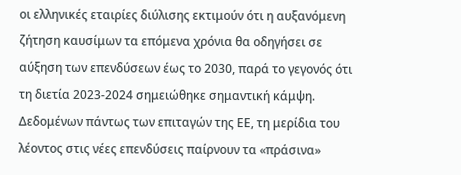οι ελληνικές εταιρίες διύλισης εκτιμούν ότι η αυξανόμενη ζήτηση καυσίμων τα επόμενα χρόνια θα οδηγήσει σε αύξηση των επενδύσεων έως το 2030, παρά το γεγονός ότι τη διετία 2023-2024 σημειώθηκε σημαντική κάμψη.
Δεδομένων πάντως των επιταγών της ΕΕ, τη μερίδια του λέοντος στις νέες επενδύσεις παίρνουν τα «πράσινα»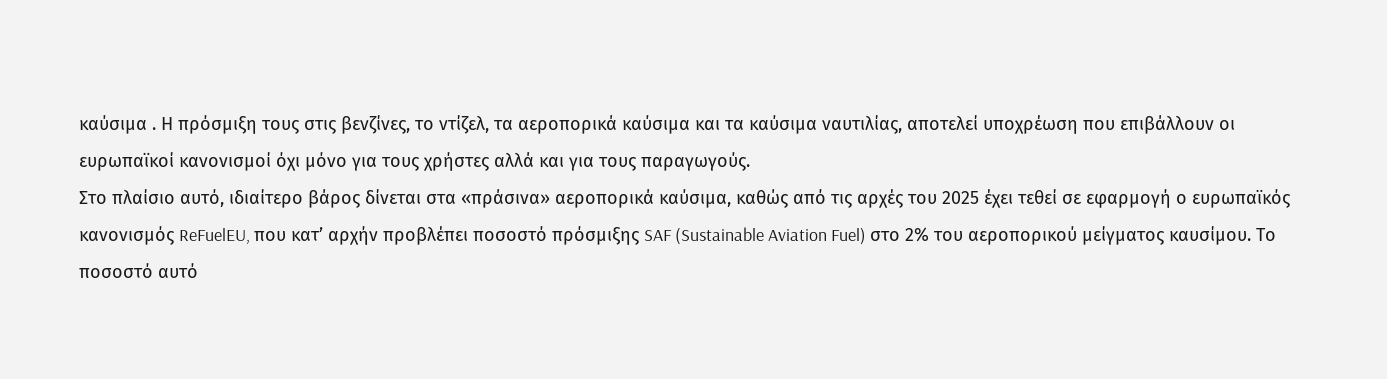καύσιμα . Η πρόσμιξη τους στις βενζίνες, το ντίζελ, τα αεροπορικά καύσιμα και τα καύσιμα ναυτιλίας, αποτελεί υποχρέωση που επιβάλλουν οι ευρωπαϊκοί κανονισμοί όχι μόνο για τους χρήστες αλλά και για τους παραγωγούς.
Στο πλαίσιο αυτό, ιδιαίτερο βάρος δίνεται στα «πράσινα» αεροπορικά καύσιμα, καθώς από τις αρχές του 2025 έχει τεθεί σε εφαρμογή ο ευρωπαϊκός κανονισμός ReFuelEU, που κατ’ αρχήν προβλέπει ποσοστό πρόσμιξης SAF (Sustainable Aviation Fuel) στο 2% του αεροπορικού μείγματος καυσίμου. Το ποσοστό αυτό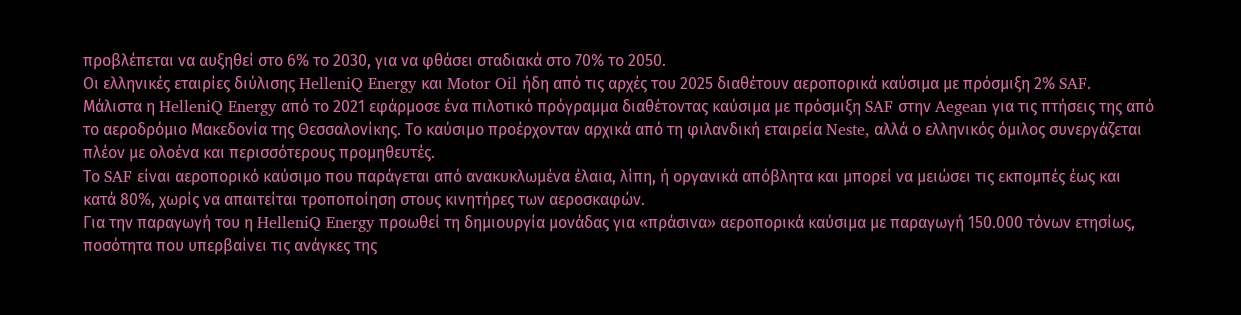προβλέπεται να αυξηθεί στο 6% το 2030, για να φθάσει σταδιακά στο 70% το 2050.
Οι ελληνικές εταιρίες διύλισης HelleniQ Energy και Motor Oil ήδη από τις αρχές του 2025 διαθέτουν αεροπορικά καύσιμα με πρόσμιξη 2% SAF.
Μάλιστα η HelleniQ Energy από το 2021 εφάρμοσε ένα πιλοτικό πρόγραμμα διαθέτοντας καύσιμα με πρόσμιξη SAF στην Aegean για τις πτήσεις της από το αεροδρόμιο Μακεδονία της Θεσσαλονίκης. Το καύσιμο προέρχονταν αρχικά από τη φιλανδική εταιρεία Neste, αλλά ο ελληνικός όμιλος συνεργάζεται πλέον με ολοένα και περισσότερους προμηθευτές.
Το SAF είναι αεροπορικό καύσιμο που παράγεται από ανακυκλωμένα έλαια, λίπη, ή οργανικά απόβλητα και μπορεί να μειώσει τις εκπομπές έως και κατά 80%, χωρίς να απαιτείται τροποποίηση στους κινητήρες των αεροσκαφών.
Για την παραγωγή του η HelleniQ Energy προωθεί τη δημιουργία μονάδας για «πράσινα» αεροπορικά καύσιμα με παραγωγή 150.000 τόνων ετησίως, ποσότητα που υπερβαίνει τις ανάγκες της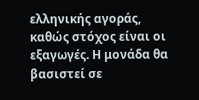ελληνικής αγοράς, καθώς στόχος είναι οι εξαγωγές. Η μονάδα θα βασιστεί σε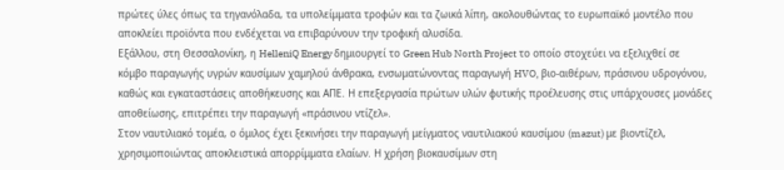πρώτες ύλες όπως τα τηγανόλαδα, τα υπολείμματα τροφών και τα ζωικά λίπη, ακολουθώντας το ευρωπαϊκό μοντέλο που αποκλείει προϊόντα που ενδέχεται να επιβαρύνουν την τροφική αλυσίδα.
Εξάλλου, στη Θεσσαλονίκη, η HelleniQ Energy δημιουργεί το Green Hub North Project το οποίο στοχεύει να εξελιχθεί σε κόμβο παραγωγής υγρών καυσίμων χαμηλού άνθρακα, ενσωματώνοντας παραγωγή HVO, βιο-αιθέρων, πράσινου υδρογόνου, καθώς και εγκαταστάσεις αποθήκευσης και ΑΠΕ. Η επεξεργασία πρώτων υλών φυτικής προέλευσης στις υπάρχουσες μονάδες αποθείωσης, επιτρέπει την παραγωγή «πράσινου ντίζελ».
Στον ναυτιλιακό τομέα, ο όμιλος έχει ξεκινήσει την παραγωγή μείγματος ναυτιλιακού καυσίμου (mazut) με βιοντίζελ, χρησιμοποιώντας αποκλειστικά απορρίμματα ελαίων. Η χρήση βιοκαυσίμων στη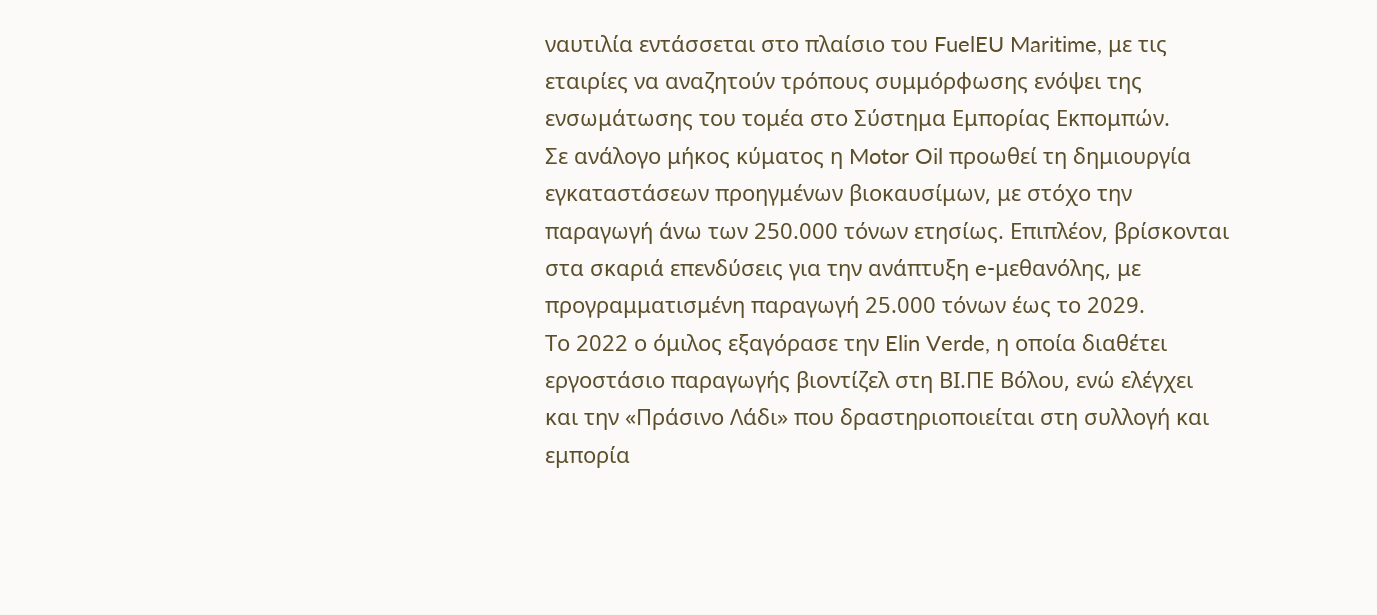ναυτιλία εντάσσεται στο πλαίσιο του FuelEU Maritime, με τις εταιρίες να αναζητούν τρόπους συμμόρφωσης ενόψει της ενσωμάτωσης του τομέα στο Σύστημα Εμπορίας Εκπομπών.
Σε ανάλογο μήκος κύματος η Motor Oil προωθεί τη δημιουργία εγκαταστάσεων προηγμένων βιοκαυσίμων, με στόχο την παραγωγή άνω των 250.000 τόνων ετησίως. Επιπλέον, βρίσκονται στα σκαριά επενδύσεις για την ανάπτυξη e-μεθανόλης, με προγραμματισμένη παραγωγή 25.000 τόνων έως το 2029.
Το 2022 ο όμιλος εξαγόρασε την Elin Verde, η οποία διαθέτει εργοστάσιο παραγωγής βιοντίζελ στη ΒΙ.ΠΕ Βόλου, ενώ ελέγχει και την «Πράσινο Λάδι» που δραστηριοποιείται στη συλλογή και εμπορία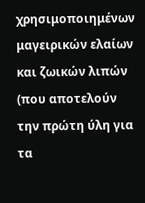χρησιμοποιημένων μαγειρικών ελαίων και ζωικών λιπών (που αποτελούν την πρώτη ύλη για τα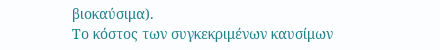βιοκαύσιμα).
Το κόστος των συγκεκριμένων καυσίμων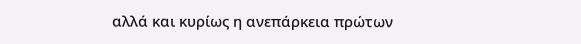αλλά και κυρίως η ανεπάρκεια πρώτων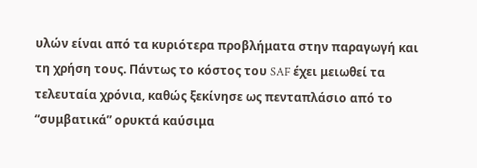υλών είναι από τα κυριότερα προβλήματα στην παραγωγή και τη χρήση τους. Πάντως το κόστος του SAF έχει μειωθεί τα τελευταία χρόνια, καθώς ξεκίνησε ως πενταπλάσιο από το “συμβατικά” ορυκτά καύσιμα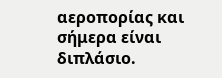αεροπορίας και σήμερα είναι διπλάσιο.